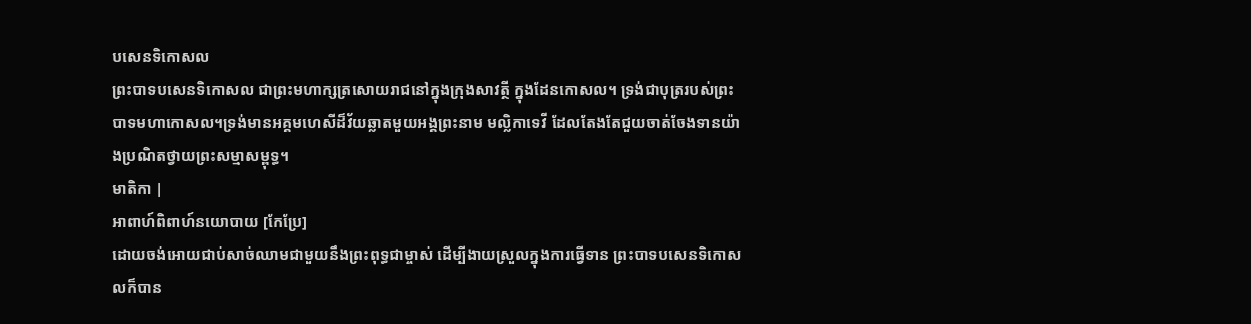បសេនទិកោសល
ព្រះបាទបសេនទិកោសល ជាព្រះមហាក្សត្រសោយរាជនៅក្នុងក្រុងសាវត្ថី ក្នុងដែនកោសល។ ទ្រង់ជាបុត្ររបស់ព្រះបាទមហាកោសល។ទ្រង់មានអគ្គមហេសីដ៏វ័យឆ្លាតមួយអង្គព្រះនាម មល្លិកាទេវី ដែលតែងតែជួយចាត់ចែងទានយ៉ាងប្រណិតថ្វាយព្រះសម្មាសម្ពុទ្ធ។
មាតិកា |
អាពាហ៍ពិពាហ៍នយោបាយ [កែប្រែ]
ដោយចង់អោយជាប់សាច់ឈាមជាមួយនឹងព្រះពុទ្ធជាម្ចាស់ ដើម្បីងាយស្រួលក្នុងការធ្វើទាន ព្រះបាទបសេនទិកោសលក៏បាន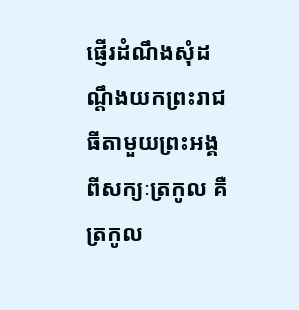ផ្ញើរដំណឹងសុំដណ្តឹងយកព្រះរាជធីតាមួយព្រះអង្គពីសក្យៈត្រកូល គឺត្រកូល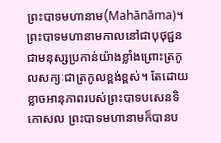ព្រះបាទមហានាម(Mahānāma)។ ព្រះបាទមហានាមកាលនៅជាបុថុជ្ជន ជាមនុស្សប្រកាន់យ៉ាងខ្លាំងព្រោះត្រកូលសក្យៈជាត្រកូលខ្ពង់ខ្ពស់។ តែដោយខ្លាចអានុភាពរបស់ព្រះបាទបសេនទិកោសល ព្រះបាទមហានាមក៏បានប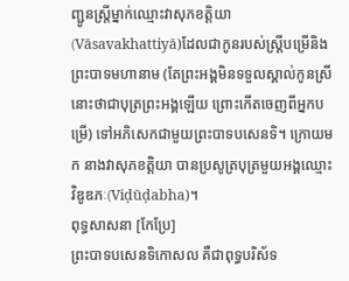ញ្ជូនស្រ្តីម្នាក់ឈ្មោះវាសុភខត្តិយា(Vāsavakhattiyā)ដែលជាកូនរបស់ស្រី្តបម្រើនិងព្រះបាទមហានាម (តែព្រះអង្គមិនទទួលស្គាល់កូនស្រីនោះថាជាបុត្រព្រះអង្គឡើយ ព្រោះកើតចេញពីអ្នកបម្រើ) ទៅអភិសេកជាមួយព្រះបាទបសេនទិ។ ក្រោយមក នាងវាសុភខត្តិយា បានប្រសូត្របុត្រមួយអង្គឈ្មោះ វិឌូឌភៈ(Viḍūḍabha)។
ពុទ្ធសាសនា [កែប្រែ]
ព្រះបាទបសេនទិកោសល គឺជាពុទ្ធបរិស័ទ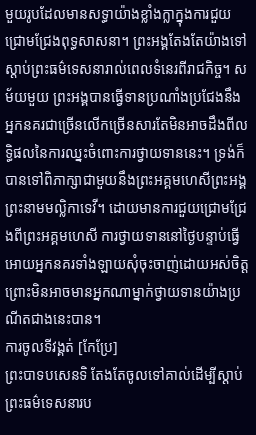មួយរូបដែលមានសទ្ធាយ៉ាងខ្លាំងក្លាក្នុងការជួយជ្រោមជ្រែងពុទ្ធសាសនា។ ព្រះអង្គតែងតែយ៉ាងទៅស្តាប់ព្រះធម៌ទេសនារាល់ពេលទំនេរពីរាជកិច្ច។ សម័យមួយ ព្រះអង្គបានធ្វើទានប្រណាំងប្រជែងនឹងអ្នកនគរជាច្រើនលើកច្រើនសារតែមិនអាចដឹងពីលទ្ធិផលនៃការឈ្នះចំពោះការថ្វាយទាននេះ។ ទ្រង់ក៏បានទៅពិភាក្សាជាមួយនឹងព្រះអគ្គមហេសីព្រះអង្គ ព្រះនាមមល្លិកាទេវី។ ដោយមានការជួយជ្រោមជ្រែងពីព្រះអគ្គមហេសី ការថ្វាយទាននៅថ្ងៃបន្ទាប់ធ្វើអោយអ្នកនគរទាំងឡាយសុំចុះចាញ់ដោយអស់ចិត្ត ព្រោះមិនអាចមានអ្នកណាម្នាក់ថ្វាយទានយ៉ាងប្រណីតជាងនេះបាន។
ការចូលទីវង្គត់ [កែប្រែ]
ព្រះបាទបសេនទិ តែងតែចូលទៅគាល់ដើម្បីស្តាប់ព្រះធម៌ទេសនារប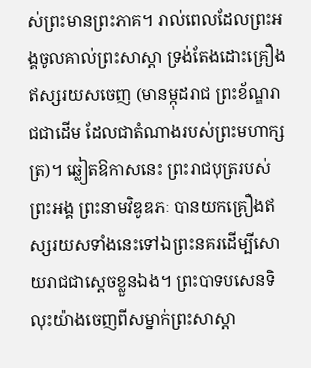ស់ព្រះមានព្រះភាគ។ រាល់ពេលដែលព្រះអង្គចូលគាល់ព្រះសាស្តា ទ្រង់តែងដោះគ្រឿងឥស្សរយសចេញ (មានម្កុដរាជ ព្រះខ័ណ្ឌរាជជាដើម ដែលជាតំណាងរបស់ព្រះមហាក្សត្រ)។ ឆ្លៀតឱកាសនេះ ព្រះរាជបុត្ររបស់ព្រះអង្គ ព្រះនាមវិឌូឌភៈ បានយកគ្រឿងឥស្សរយសទាំងនេះទៅឯព្រះនគរដើម្បីសោយរាជជាស្តេចខ្លួនឯង។ ព្រះបាទបសេនទិ លុះយ៉ាងចេញពីសម្នាក់ព្រះសាស្តា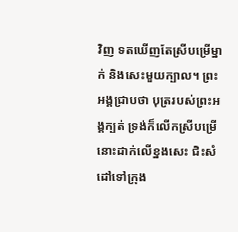វិញ ទតឃើញតែស្រីបម្រើម្នាក់ និងសេះមួយក្បាល។ ព្រះអង្គជ្រាបថា បុត្ររបស់ព្រះអង្គក្បត់ ទ្រង់ក៏លើកស្រីបម្រើនោះដាក់លើខ្នងសេះ ជិះសំដៅទៅក្រុង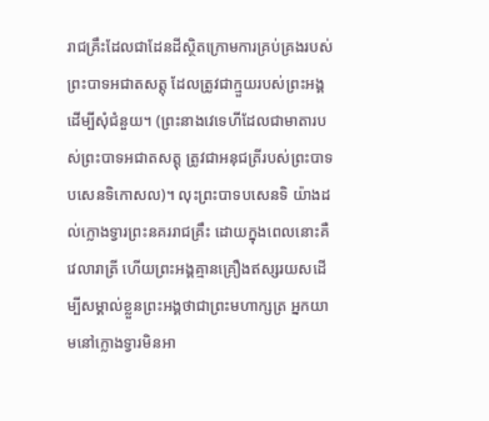រាជគ្រឹះដែលជាដែនដីស្ថិតក្រោមការគ្រប់គ្រងរបស់ព្រះបាទអជាតសត្តុ ដែលត្រូវជាក្មួយរបស់ព្រះអង្គ ដើម្បីសុំជំនួយ។ (ព្រះនាងវេទេហីដែលជាមាតារបស់ព្រះបាទអជាតសត្តុ ត្រូវជាអនុជត្រីរបស់ព្រះបាទបសេនទិកោសល)។ លុះព្រះបាទបសេនទិ យ៉ាងដល់ក្លោងទ្វារព្រះនគររាជគ្រឹះ ដោយក្នុងពេលនោះគឺវេលារាត្រី ហើយព្រះអង្គគ្មានគ្រឿងឥស្សរយសដើម្បីសម្គាល់ខ្លួនព្រះអង្គថាជាព្រះមហាក្សត្រ អ្នកយាមនៅក្លោងទ្វារមិនអា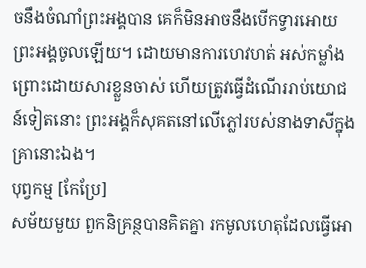ចនឹងចំណាំព្រះអង្គបាន គេក៏មិនអាចនឹងបើកទ្វារអោយព្រះអង្គចូលឡើយ។ ដោយមានការហេវហត់ អស់កម្លាំង ព្រោះដោយសារខ្លួនចាស់ ហើយត្រូវធ្វើដំណើររាប់យោជន៍ទៀតនោះ ព្រះអង្គក៏សុគតនៅលើភ្លៅរបស់នាងទាសីក្នុងគ្រានោះឯង។
បុព្វកម្ម [កែប្រែ]
សម័យមួយ ពួកនិគ្រន្ថបានគិតគ្នា រកមូលហេតុដែលធ្វើអោ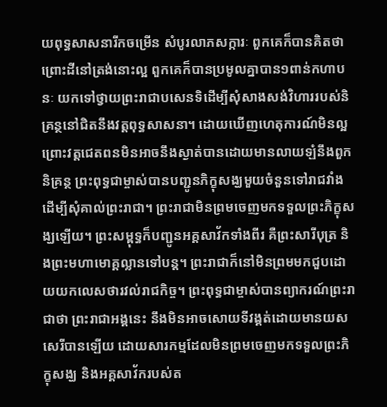យពុទ្ធសាសនារីកចម្រើន សំបូរលាភសក្ការៈ ពួកគេក៏បានគិតថា ព្រោះដីនៅត្រង់នោះល្អ ពួកគេក៏បានប្រមូលគ្នាបាន១ពាន់កហាបនៈ យកទៅថ្វាយព្រះរាជាបសេនទិដើម្បីសុំសាងសង់វិហាររបស់និគ្រន្ថនៅជិតនឹងវត្តពុទ្ធសាសនា។ ដោយឃើញហេតុការណ៍មិនល្អ ព្រោះវត្តជេតពនមិនអាចនឹងស្ងាត់បានដោយមានលាយឡំនឹងពួកនិគ្រន្ថ ព្រះពុទ្ធជាម្ចាស់បានបញ្ជូនភិក្ខុសង្ឃមួយចំនួនទៅរាជវាំងដើម្បីសុំគាល់ព្រះរាជា។ ព្រះរាជាមិនព្រមចេញមកទទួលព្រះភិក្ខុសង្ឃឡើយ។ ព្រះសម្ពុទ្ធក៏បញ្ជូនអគ្គសាវ័កទាំងពីរ គឺព្រះសារីបុត្រ និងព្រះមហាមោគ្គល្លានទៅបន្ត។ ព្រះរាជាក៏នៅមិនព្រមមកជួបដោយយកលេសថារវល់រាជកិច្ច។ ព្រះពុទ្ធជាម្ចាស់បានព្យាករណ៍ព្រះរាជាថា ព្រះរាជាអង្គនេះ នឹងមិនអាចសោយទីវង្គត់ដោយមានយសសេរីបានឡើយ ដោយសារកម្មដែលមិនព្រមចេញមកទទួលព្រះភិក្ខុសង្ឃ និងអគ្គសាវ័ករបស់ត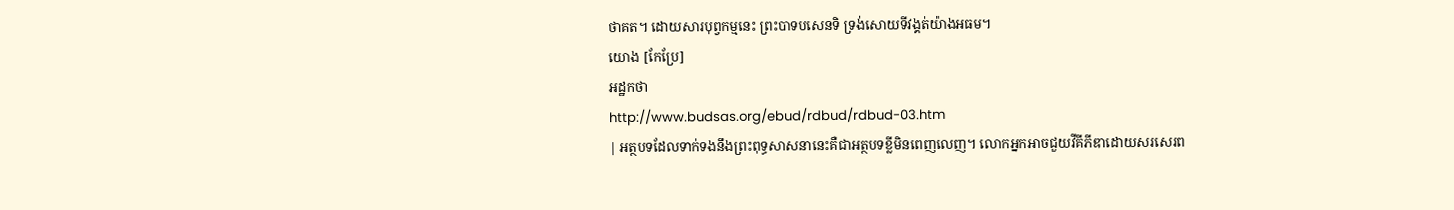ថាគត។ ដោយសារបុព្វកម្មនេះ ព្រះបាទបសេនទិ ទ្រង់សោយទីវង្គត់យ៉ាងអធម។
យោង [កែប្រែ]
អដ្ឋកថា
http://www.budsas.org/ebud/rdbud/rdbud-03.htm
| អត្ថបទដែលទាក់ទងនឹងព្រះពុទ្ធសាសនានេះគឺជាអត្ថបទខ្លីមិនពេញលេញ។ លោកអ្នកអាចជួយវីគីភីឌាដោយសរសេរព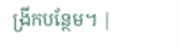ង្រីកបន្ថែម។ |